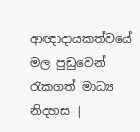ආඥාදායකත්වයේ මල පුඩුවෙන් රැකගත් මාධ්‍ය නිදහස |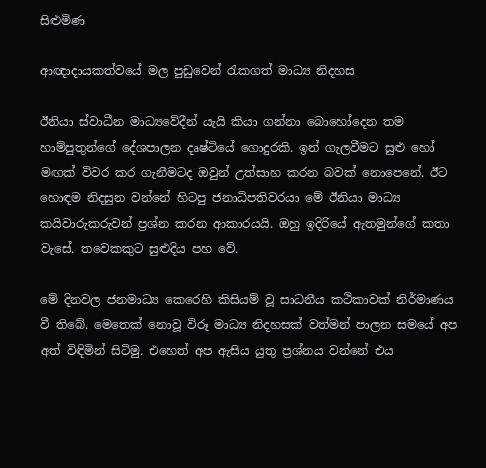සිළුමිණ

ආඥාදායකත්වයේ මල පුඩුවෙන් රැකගත් මාධ්‍ය නිදහස

ඊනියා ස්වාධීන මාධ්‍යවේදීන් යැයි කියා ගන්නා බොහෝදෙන තම හාම්පුතුන්ගේ දේශපාලන දෘෂ්ටියේ ගොදුරකි. ඉන් ගැලවීමට සුළු හෝ මඟක් විවර කර ගැනීමටද ඔවුන් උත්සාහ කරන බවක් නොපෙනේ. ඊට හොඳම නිදසුන වන්නේ හිටපු ජනාධිපතිවරයා මේ ඊනියා මාධ්‍ය කයිවාරුකරුවන් ප්‍රශ්න කරන ආකාරයයි. ඔහු ඉදිරියේ ඇතමුන්ගේ කතා වැසේ. තවෙකකුට සුළුදිය පහ වේ.

මේ දිනවල ජනමාධ්‍ය කෙරෙහි කිසියම් වූ සාධනීය කථිකාවක් නිර්මාණය වී තිබේ. මෙතෙක් නොවූ විරූ මාධ්‍ය නිදහසක් වත්මන් පාලන සමයේ අප අත් විඳිමින් සිටිමු. එහෙත් අප ඇසිය යුතු ප්‍රශ්නය වන්නේ එය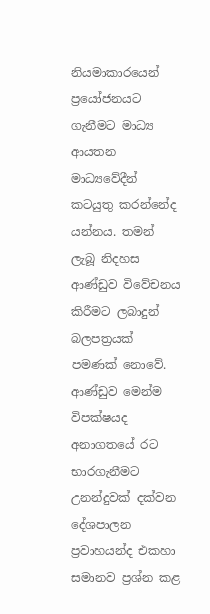නියමාකාරයෙන් ප්‍රයෝජනයට ගැනීමට මාධ්‍ය ආයතන මාධ්‍යවේදීන් කටයුතු කරන්නේද යන්නය. තමන් ලැබූ නිදහස ආණ්ඩුව විවේචනය කිරීමට ලබාදුන් බලපත්‍රයක් පමණක් නොවේ. ආණ්ඩුව මෙන්ම විපක්ෂයද අනාගතයේ රට භාරගැනීමට උනන්දුවක් දක්වන දේශපාලන ප්‍රවාහයන්ද එකහා සමානව ප්‍රශ්න කළ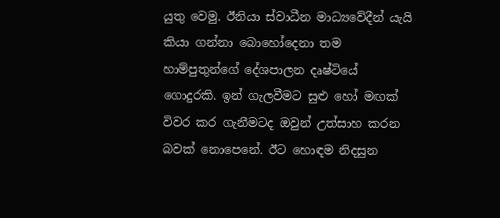යුතු වෙමු. ඊනියා ස්වාධීන මාධ්‍යවේදීන් යැයි කියා ගන්නා බොහෝදෙනා තම හාම්පුතුන්ගේ දේශපාලන දෘෂ්ටියේ ගොදුරකි. ඉන් ගැලවීමට සුළු හෝ මඟක් විවර කර ගැනීමටද ඔවුන් උත්සාහ කරන බවක් නොපෙනේ. ඊට හොඳම නිදසුන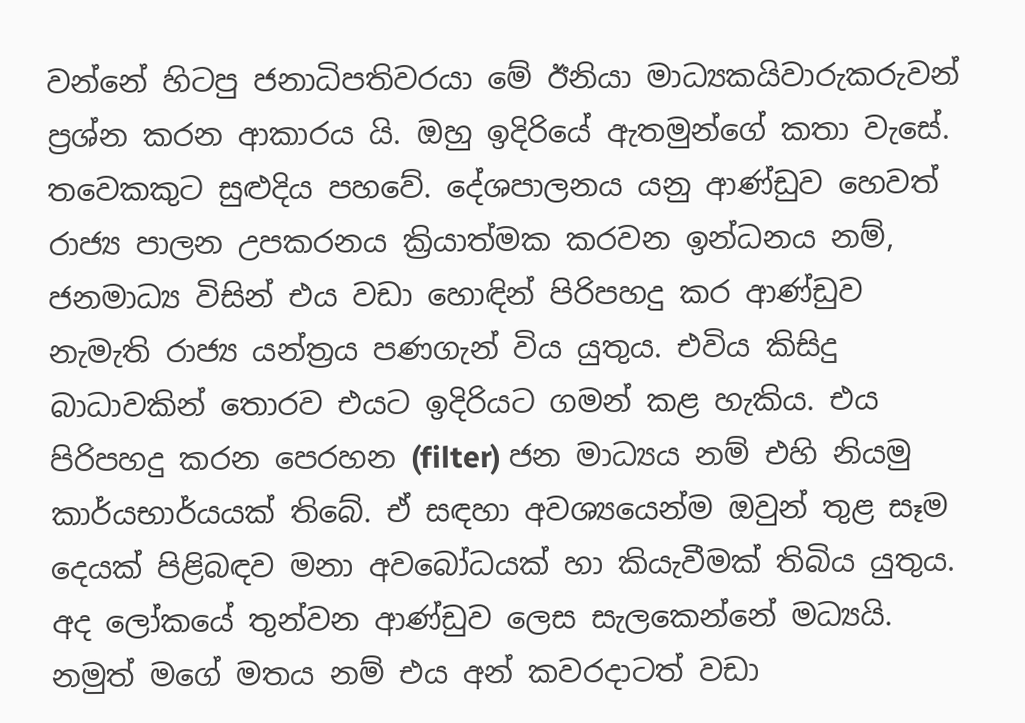වන්නේ හිටපු ජනාධිපතිවරයා මේ ඊනියා මාධ්‍යකයිවාරුකරුවන් ප්‍රශ්න කරන ආකාරය යි. ඔහු ඉදිරියේ ඇතමුන්ගේ කතා වැසේ. තවෙකකුට සුළුදිය පහවේ. දේශපාලනය යනු ආණ්ඩුව හෙවත් රාජ්‍ය පාලන උපකරනය ක්‍රියාත්මක කරවන ඉන්ධනය නම්, ජනමාධ්‍ය විසින් එය වඩා හොඳින් පිරිපහදු කර ආණ්ඩුව නැමැති රාජ්‍ය යන්ත්‍රය පණගැන් විය යුතුය. එවිය කිසිදු බාධාවකින් තොරව එයට ඉදිරියට ගමන් කළ හැකිය. එය පිරිපහදු කරන පෙරහන (filter) ජන මාධ්‍යය නම් එහි නියමු කාර්යභාර්යයක් තිබේ. ඒ සඳහා අවශ්‍යයෙන්ම ඔවුන් තුළ සෑම දෙයක් පිළිබඳව මනා අවබෝධයක් හා කියැවීමක් තිබිය යුතුය. අද ලෝකයේ තුන්වන ආණ්ඩුව ලෙස සැලකෙන්නේ මධ්‍යයි. නමුත් මගේ මතය නම් එය අන් කවරදාටත් වඩා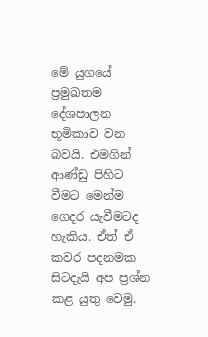මේ යුගයේ ප්‍රමුඛතම දේශපාලන භූමිකාව වන බවයි. එමගින් ආණ්ඩු පිහිට වීමට මෙන්ම ගෙදර යැවීමටද හැකිය. ඒත් ඒ කවර පදනමක සිටදැයි අප ප්‍රශ්න කළ යුතු වෙමු.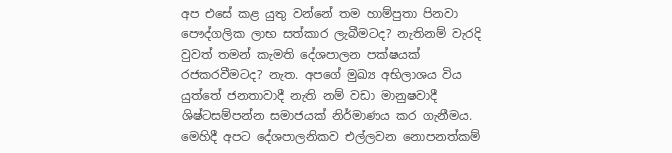අප එසේ කළ යුතු වන්නේ තම හාම්පුතා පිනවා පෞද්ගලික ලාභ සත්කාර ලැබීමටද? නැතිනම් වැරදි වුවත් තමන් කැමති දේශපාලන පක්ෂයක් රජකරවීමටද? නැත. අපගේ මුඛ්‍ය අභිලාශය විය යුත්තේ ජනතාවාදී නැති නම් වඩා මානුෂවාදී ශිෂ්ටසම්පන්න සමාජයක් නිර්මාණය කර ගැනීමය. මෙහිදී අපට දේශපාලනිකව එල්ලවන නොපනත්කම්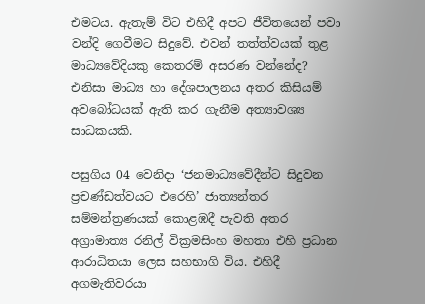එමටය. ඇතැම් විට එහිදී අපට ජීවිතයෙන් පවා වන්දි ගෙවීමට සිදුවේ. එවන් තත්ත්වයක් තුළ මාධ්‍යවේදියකු කෙතරම් අසරණ වන්නේද? එනිසා මාධ්‍ය හා දේශපාලනය අතර කිසියම් අවබෝධයක් ඇති කර ගැනීම අත්‍යාවශ්‍ය සාධකයකි.

පසුගිය 04 වෙනිදා ‘ජනමාධ්‍යවේදීන්ට සිදුවන ප්‍රචණ්ඩත්වයට එරෙහි’ ජාත්‍යන්තර සම්මන්ත්‍රණයක් කොළඹදී පැවති අතර අග්‍රාමාත්‍ය රනිල් වික්‍රමසිංහ මහතා එහි ප්‍රධාන ආරාධිතයා ලෙස සහභාගි විය. එහිදී අගමැතිවරයා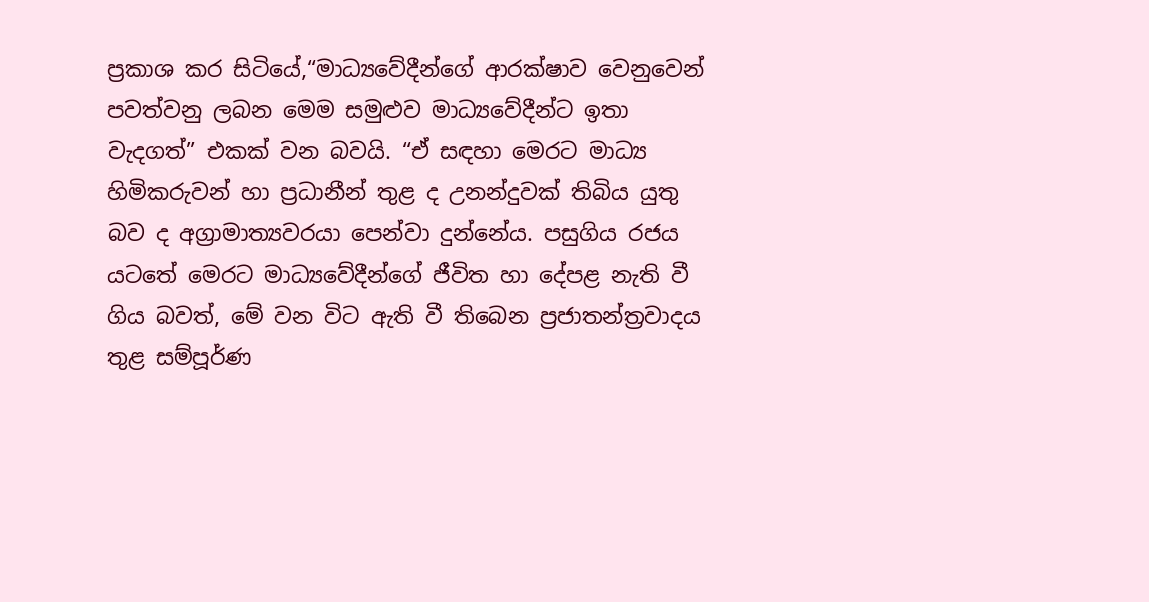ප්‍රකාශ කර සිටියේ,“මාධ්‍යවේදීන්ගේ ආරක්ෂාව වෙනුවෙන් පවත්වනු ලබන මෙම සමුළුව මාධ්‍යවේදීන්ට ඉතා වැදගත්” එකක් වන බවයි. “ඒ සඳහා මෙරට මාධ්‍ය හිමිකරුවන් හා ප්‍ර‍ධානීන් තුළ ද උනන්දුවක් තිබිය යුතු බව ද අග්‍රාමාත්‍යවරයා පෙන්වා දුන්නේය. පසුගිය රජය යටතේ මෙරට මාධ්‍යවේදීන්ගේ ජීවිත හා දේපළ නැති වී ගිය බවත්, මේ වන විට ඇති වී තිබෙන ප්‍ර‍ජාතන්ත්‍ර‍වාදය තුළ සම්පූර්ණ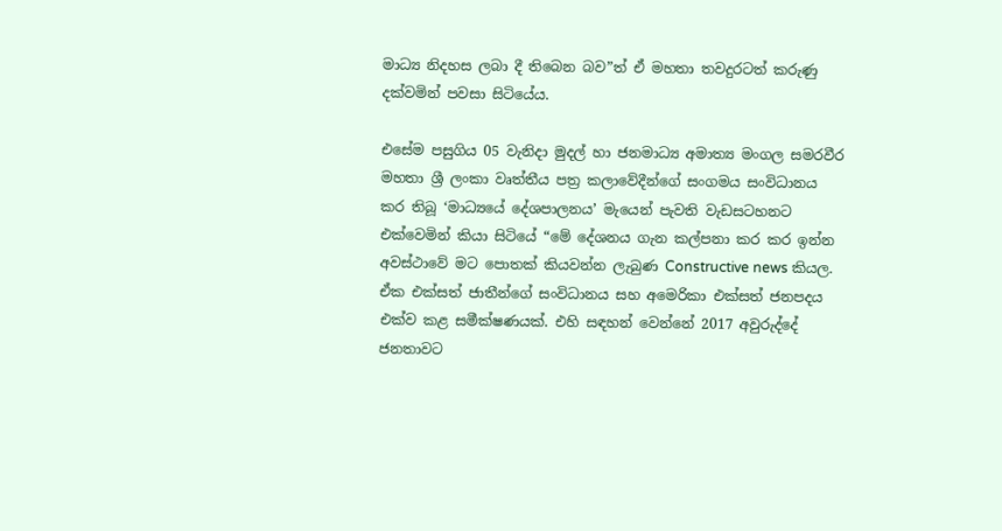මාධ්‍ය නිදහස ලබා දී තිබෙන බව”ත් ඒ මහතා තවදුරටත් කරුණු දක්වමින් පවසා සිටියේය.

එසේම පසුගිය 05 වැනිදා මුදල් හා ජනමාධ්‍ය අමාත්‍ය මංගල සමරවීර මහතා ශ්‍රී ලංකා වෘත්තීය පත්‍ර කලාවේදීන්ගේ සංගමය සංවිධානය කර තිබූ ‘මාධ්‍යයේ දේශපාලනය’ මැයෙන් පැවති වැඩසටහනට එක්වෙමින් කියා සිටියේ “මේ දේශනය ගැන කල්පනා කර කර ඉන්න අවස්ථාවේ මට පොතක් කියවන්න ලැබුණ Constructive news කියල. ඒක එක්සත් ජාතීන්ගේ සංවිධානය සහ අමෙරිකා එක්සත් ජනපදය එක්ව කළ සමීක්ෂණයක්. එහි සඳහන් වෙන්නේ 2017 අවුරුද්දේ ජනතාවට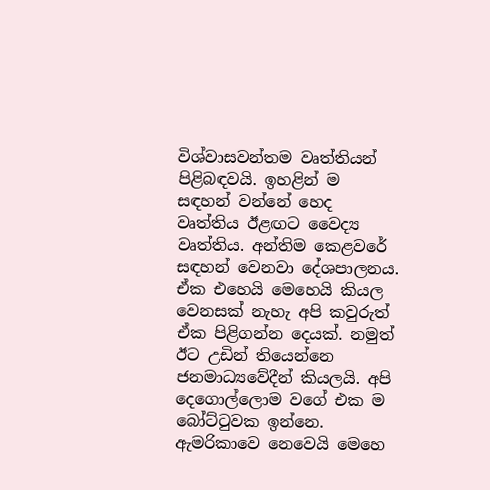විශ්වාසවන්තම වෘත්තියන් පිළිබඳවයි. ඉහළින් ම සඳහන් වන්නේ හෙද වෘත්තිය ඊළඟට වෛද්‍ය වෘත්තිය. අන්තිම කෙළවරේ සඳහන් වෙනවා දේශපාලනය. ඒක එහෙයි මෙහෙයි කියල වෙනසක් නැහැ අපි කවුරුත් ඒක පිළිගන්න දෙයක්. නමුත් ඊට උඩින් තියෙන්නෙ ජනමාධ්‍යවේදීන් කියලයි. අපි දෙගොල්ලොම වගේ එක ම බෝට්ටුවක ඉන්නෙ. ඇමරිකාවෙ නෙවෙයි මෙහෙ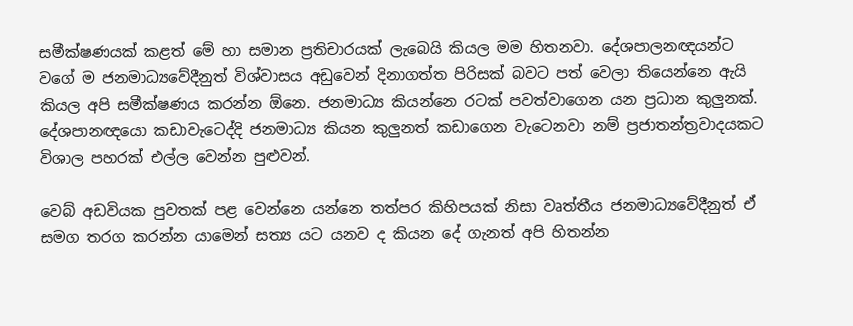සමීක්ෂණයක් කළත් මේ හා සමාන ප්‍රතිචාරයක් ලැබෙයි කියල මම හිතනවා. දේශපාලනඥයන්ට වගේ ම ජනමාධ්‍යවේදීනුත් විශ්වාසය අඩුවෙන් දිනාගත්ත පිරිසක් බවට පත් වෙලා තියෙන්නෙ ඇයි කියල අපි සමීක්ෂණය කරන්න ඕනෙ. ජනමාධ්‍ය කියන්නෙ රටක් පවත්වාගෙන යන ප්‍රධාන කුලුනක්. දේශපානඥයො කඩාවැටෙද්දි ජනමාධ්‍ය කියන කුලුනත් කඩාගෙන වැටෙනවා නම් ප්‍රජාතන්ත්‍රවාදයකට විශාල පහරක් එල්ල වෙන්න පුළුවන්.

වෙබ් අඩවියක පුවතක් පළ වෙන්නෙ යන්නෙ තත්පර කිහිපයක් නිසා වෘත්තීය ජනමාධ්‍යවේදීනුත් ඒ සමග තරග කරන්න යාමෙන් සත්‍ය යට යනව ද කියන දේ ගැනත් අපි හිතන්න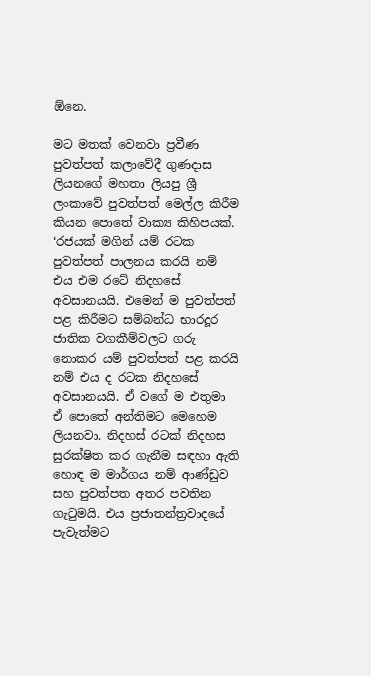ඕනෙ.

මට මතක් වෙනවා ප්‍රවීණ පුවත්පත් කලාවේදී ගුණදාස ලියනගේ මහතා ලියපු ශ්‍රී ලංකාවේ පුවත්පත් මෙල්ල කිරීම කියන පොතේ වාක්‍ය කිහිපයක්. ‘රජයක් මගින් යම් රටක පුවත්පත් පාලනය කරයි නම් එය එම රටේ නිදහසේ අවසානයයි. එමෙන් ම පුවත්පත් පළ කිරීමට සම්බන්ධ භාරදූර ජාතික වගකීම්වලට ගරු නොකර යම් පුවත්පත් පළ කරයි නම් එය ද රටක නිදහසේ අවසානයයි. ඒ වගේ ම එතුමා ඒ පොතේ අන්තිමට මෙහෙම ලියනවා. නිදහස් රටක් නිදහස සුරක්ෂිත කර ගැනීම සඳහා ඇති හොඳ ම මාර්ගය නම් ආණ්ඩුව සහ පුවත්පත අතර පවතින ගැටුමයි. එය ප්‍රජාතන්ත්‍රවාදයේ පැවැත්මට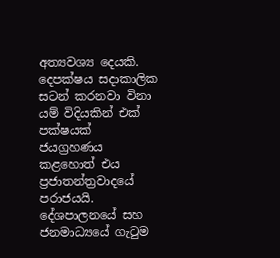අත්‍යවශ්‍ය දෙයකි. දෙපක්ෂය සදාකාලික සටන් කරනවා විනා යම් විදියකින් එක් පක්ෂයක් ජයග්‍රහණය කළහොත් එය ප්‍රජාතන්ත්‍රවාදයේ පරාජයයි. දේශපාලනයේ සහ ජනමාධ්‍යයේ ගැටුම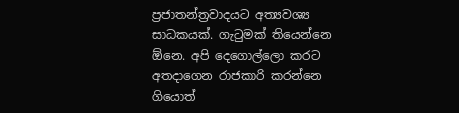ප්‍රජාතන්ත්‍රවාදයට අත්‍යවශ්‍ය සාධකයක්. ගැටුමක් තියෙන්නෙ ඕනෙ. අපි දෙගොල්ලො කරට අතදාගෙන රාජකාරි කරන්නෙ ගියොත්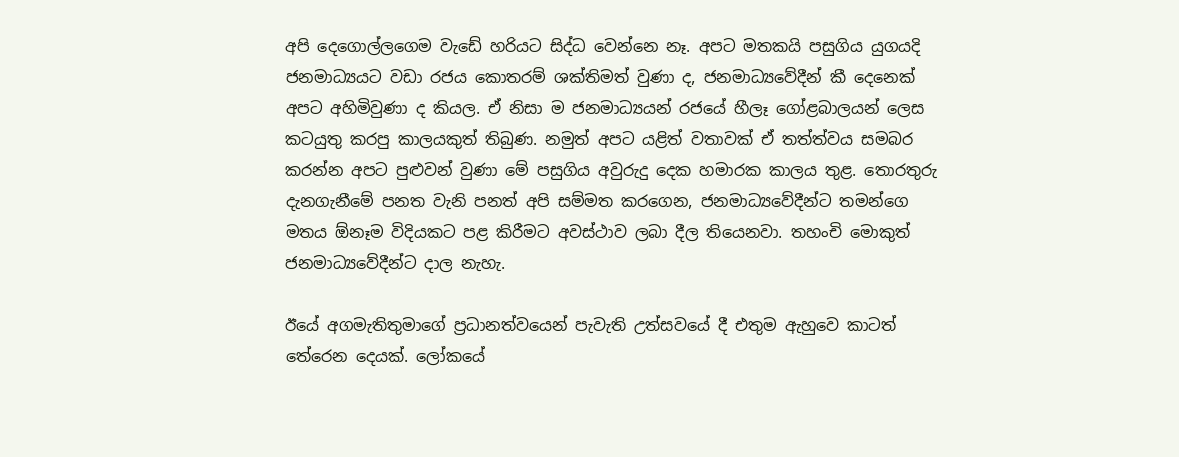අපි දෙගොල්ලගෙම වැඩේ හරියට සිද්ධ වෙන්නෙ නෑ. අපට මතකයි පසුගිය යුගයදි ජනමාධ්‍යයට වඩා රජය කොතරම් ශක්තිමත් වුණා ද, ජනමාධ්‍යවේදීන් කී දෙනෙක් අපට අහිමිවුණා ද කියල. ඒ නිසා ම ජනමාධ්‍යයන් රජයේ හීලෑ ගෝළබාලයන් ලෙස කටයුතු කරපු කාලයකුත් තිබුණ. නමුත් අපට යළිත් වතාවක් ඒ තත්ත්වය සමබර කරන්න අපට පුළුවන් වුණා මේ පසුගිය අවුරුදු දෙක හමාරක කාලය තුළ. තොරතුරු දැනගැනීමේ පනත වැනි පනත් අපි සම්මත කරගෙන, ජනමාධ්‍යවේදීන්ට තමන්ගෙ මතය ඕනෑම විදියකට පළ කිරීමට අවස්ථාව ලබා දීල තියෙනවා. තහංචි මොකුත් ජනමාධ්‍යවේදීන්ට දාල නැහැ.

ඊයේ අගමැතිතුමාගේ ප්‍රධානත්වයෙන් පැවැති උත්සවයේ දී එතුම ඇහුවෙ කාටත් තේරෙන දෙයක්. ලෝකයේ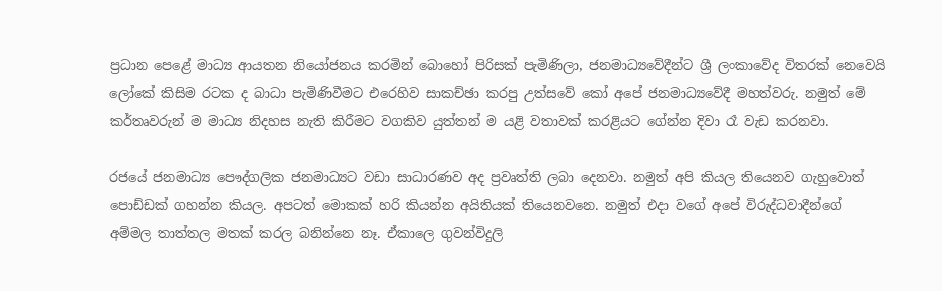ප්‍රධාන පෙළේ මාධ්‍ය ආයතන නියෝජනය කරමින් බොහෝ පිරිසක් පැමිණිලා, ජනමාධ්‍යවේදීන්ට ශ්‍රී ලංකාවේද විතරක් නෙවෙයි ලෝකේ කිසිම රටක ද බාධා පැමිණිවීමට එරෙහිව සාකච්ඡා කරපු උත්සවේ කෝ අපේ ජනමාධ්‍යවේදී මහත්වරු. නමුත් මේ කර්තෘවරුන් ම මාධ්‍ය නිදහස නැති කිරීමට වගකිව යුත්තන් ම යළි වතාවක් කරළියට ගේන්න දිවා රෑ වැඩ කරනවා.

රජයේ ජනමාධ්‍ය පෞද්ගලික ජනමාධ්‍යට වඩා සාධාරණව අද ප්‍රවෘත්ති ලබා දෙනවා. නමුත් අපි කියල තියෙනව ගැහුවොත් පොඩ්ඩක් ගහන්න කියල. අපටත් මොකක් හරි කියන්න අයිතියක් තියෙනවනෙ. නමුත් එදා වගේ අපේ විරුද්ධවාදීන්ගේ අම්මල තාත්තල මතක් කරල බනින්නෙ නෑ. ඒකාලෙ ගුවන්විදුලි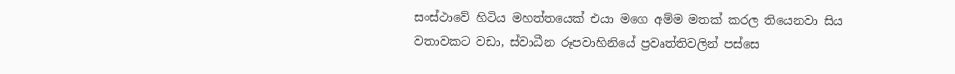සංස්ථාවේ හිටිය මහත්තයෙක් එයා මගෙ අම්ම මතක් කරල තියෙනවා සිය වතාවකට වඩා, ස්වාධීන රූපවාහිනියේ ප්‍රවෘත්තිවලින් පස්සෙ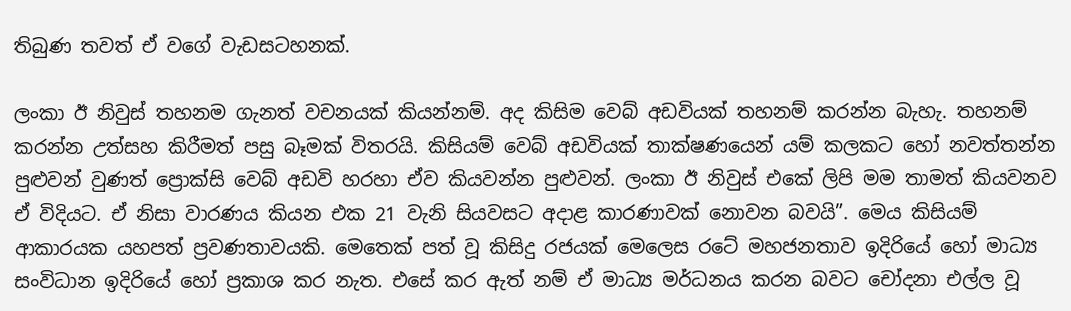තිබුණ තවත් ඒ වගේ වැඩසටහනක්.

ලංකා ඊ නිවුස් තහනම ගැනත් වචනයක් කියන්නම්. අද කිසිම වෙබ් අඩවියක් තහනම් කරන්න බැහැ. තහනම් කරන්න උත්සහ කිරීමත් පසු බෑමක් විතරයි. කිසියම් වෙබ් අඩවියක් තාක්ෂණයෙන් යම් කලකට හෝ නවත්තන්න පුළුවන් වුණත් ප්‍රොක්සි වෙබ් අඩවි හරහා ඒව කියවන්න පුළුවන්. ලංකා ඊ නිවුස් එකේ ලිපි මම තාමත් කියවනව ඒ විදියට. ඒ නිසා වාරණය කියන එක 21 වැනි සියවසට අදාළ කාරණාවක් නොවන බවයි”. මෙය කිසියම් ආකාරයක යහපත් ප්‍රවණතාවයකි. මෙතෙක් පත් වූ කිසිදු රජයක් මෙලෙස රටේ මහජනතාව ඉදිරියේ හෝ මාධ්‍ය සංවිධාන ඉදිරියේ හෝ ප්‍රකාශ කර නැත. එසේ කර ඇත් නම් ඒ මාධ්‍ය මර්ධනය කරන බවට චෝදනා එල්ල වූ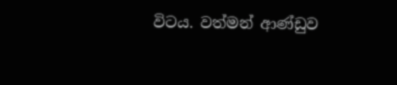විටය. වත්මන් ආණ්ඩුව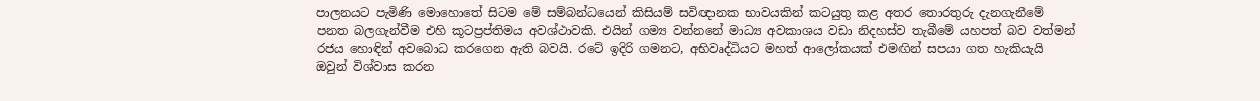පාලනයට පැමිණි මොහොතේ සිටම මේ සම්බන්ධයෙන් කිසියම් සවිඥානක භාවයකින් කටයුතු කළ අතර තොරතුරු දැනගැනීමේ පනත බලගැන්වීම එහි කූටප්‍රප්තිමය අවශ්ථාවකි. එයින් ගම්‍ය වන්නනේ මාධ්‍ය අවකාශය වඩා නිදහස්ව තැබීමේ යහපත් බව වත්මන් රජය හොඳින් අවබොධ කරගෙන ඇති බවයි. රටේ ඉදිරි ගමනට, අභිවෘද්ධියට මහත් ආලෝකයක් එමඟින් සපයා ගත හැකියැයි ඔවුන් විශ්වාස කරන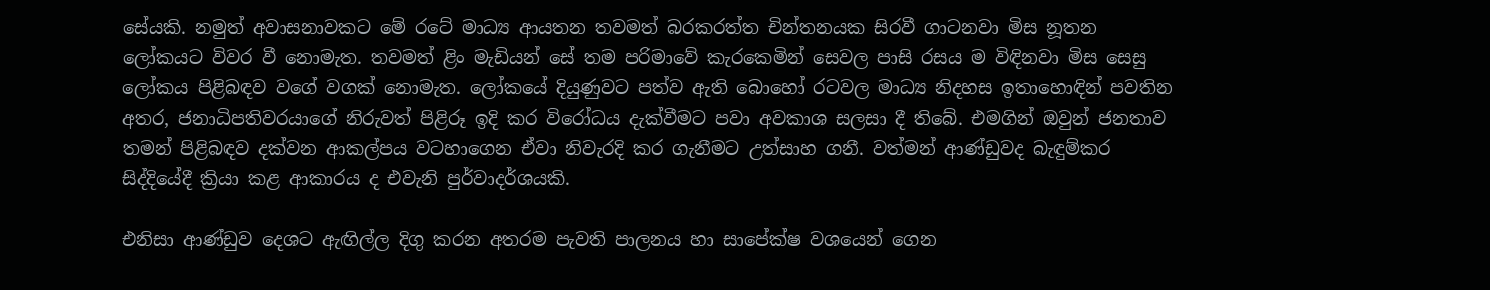සේයකි. නමුත් අවාසනාවකට මේ රටේ මාධ්‍ය ආයතන තවමත් බරකරත්ත චින්තනයක සිරවී ගාටනවා මිස නූතන ලෝකයට විවර වී නොමැත. තවමත් ළිං මැඩියන් සේ තම පරිමාවේ කැරකෙමින් සෙවල පාසි රසය ම විඳිනවා මිස සෙසු ලෝකය පිළිබඳව වගේ වගක් නොමැත. ලෝකයේ දියුණුවට පත්ව ඇති බොහෝ රටවල මාධ්‍ය නිදහස ඉතාහොඳින් පවතින අතර, ජනාධිපතිවරයාගේ නිරුවත් පිළිරූ ඉදි කර විරෝධය දැක්වීමට පවා අවකාශ සලසා දී තිබේ. එමගින් ඔවුන් ජනතාව තමන් පිළිබඳව දක්වන ආකල්පය වටහාගෙන ඒවා නිවැරදි කර ගැනීමට උත්සාහ ගනී. වත්මන් ආණ්ඩුවද බැඳුම්කර සිද්දියේදී ක්‍රියා කළ ආකාරය ද එවැනි පුර්වාදර්ශයකි.

එනිසා ආණ්ඩුව දෙශට ඇඟිල්ල දිගු කරන අතරම පැවති පාලනය හා සාපේක්ෂ වශයෙන් ගෙන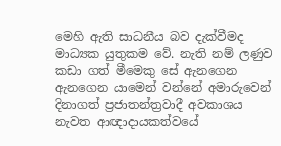මෙහි ඇති සාධනීය බව දැක්වීමද මාධ්‍යක යුතුකම වේ. නැති නම් ලණුව කඩා ගත් මීමෙකු සේ ඇනගෙන ඇනගෙන යාමෙන් වන්නේ අමාරුවෙන් දිනාගත් ප්‍රජාතන්ත්‍රවාදී අවකාශය නැවත ආඥාදායකත්වයේ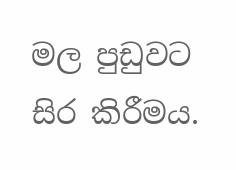මල පුඩුවට සිර කිරීමය.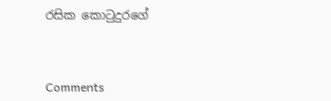රසික කොටුදුරගේ



Comments